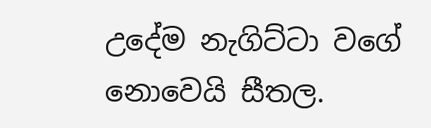උදේම නැගිට්ටා වගේ නොවෙයි සීතල.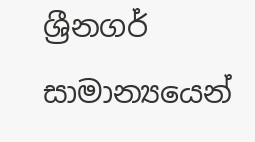ශ්‍රීනගර් සාමාන්‍යයෙන්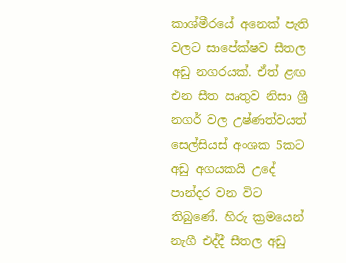කාශ්මීරයේ අනෙක් පැති වලට සාපේක්ෂව සීතල අඩු නගරයක්. ඒත් ළඟ එන සීත ඍතුව නිසා ශ්‍රී නගර් වල උෂ්ණත්වයත් සෙල්සියස් අංශක 5කට අඩු අගයකයි උදේ පාන්දර වන විට තිබුණේ. හිරු ක්‍රමයෙන් නැගී එද්දී සීතල අඩු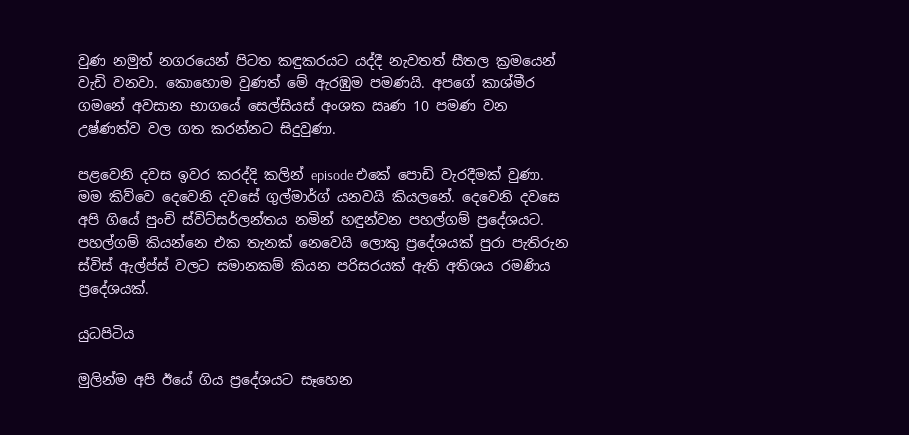වුණ නමුත් නගරයෙන් පිටත කඳුකරයට යද්දී නැවතත් සීතල ක්‍රමයෙන් වැඩි වනවා. කොහොම වුණත් මේ ඇරඹුම පමණයි. අපගේ කාශ්මීර ගමනේ අවසාන භාගයේ සෙල්සියස් අංශක ඍණ 10 පමණ වන උෂ්ණත්ව වල ගත කරන්නට සිදුවුණා.

පළවෙනි දවස ඉවර කරද්දි කලින් episode එකේ පොඩි වැරදීමක් වුණා. මම කිව්වෙ දෙවෙනි දවසේ ගුල්මාර්ග් යනවයි කියලනේ. දෙවෙනි දවසෙ අපි ගියේ පුංචි ස්විට්සර්ලන්තය නමින් හඳුන්වන පහල්ගම් ප්‍රදේශයට. පහල්ගම් කියන්නෙ එක තැනක් නෙවෙයි ලොකු ප්‍රදේශයක් පුරා පැතිරුන ස්විස් ඇල්ප්ස් වලට සමානකම් කියන පරිසරයක් ඇති අතිශය රමණිය ප්‍රදේශයක්.

යුධපිටිය

මුලින්ම අපි ඊයේ ගිය ප්‍රදේශයට සෑහෙන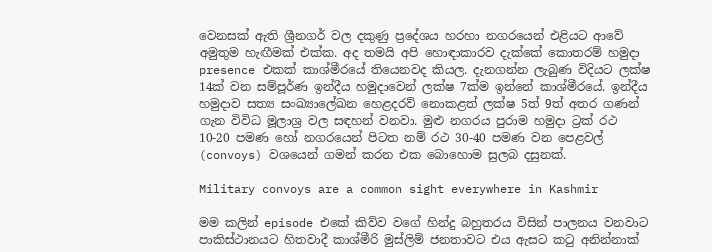වෙනසක් ඇති ශ්‍රීනගර් වල දකුණු ප්‍රදේශය හරහා නගරයෙන් එළියට ආවේ අමුතුම හැඟීමක් එක්ක. අද තමයි අපි හොඳාකාරව දැක්කේ කොතරම් හමුදා presence එකක් කාශ්මීරයේ තියෙනවද කියල. දැනගන්න ලැබුණ විදියට ලක්ෂ 14ක් වන සම්පූර්ණ ඉන්දීය හමුදාවෙන් ලක්ෂ 7ක්ම ඉන්නේ කාශ්මීරයේ. ඉන්දීය හමුදාව සත්‍ය සංඛ්‍යාලේඛන හෙළදරව් නොකළත් ලක්ෂ 5ත් 9ත් අතර ගණන් ගැන විවිධ මූලාශ්‍ර වල සඳහන් වනවා. මුළු නගරය පුරාම හමුදා ට්‍රක් රථ 10-20 පමණ හෝ නගරයෙන් පිටත නම් රථ 30-40 පමණ වන පෙළවල් (convoys) වශයෙන් ගමන් කරන එක බොහොම සුලබ දසුනක්.

Military convoys are a common sight everywhere in Kashmir

මම කලින් episode එකේ කිව්ව වගේ හින්දු බහුතරය විසින් පාලනය වනවාට පාකිස්ථානයට හිතවාදී කාශ්මීරි මුස්ලිම් ජනතාවට එය ඇසට කටු අනින්නාක්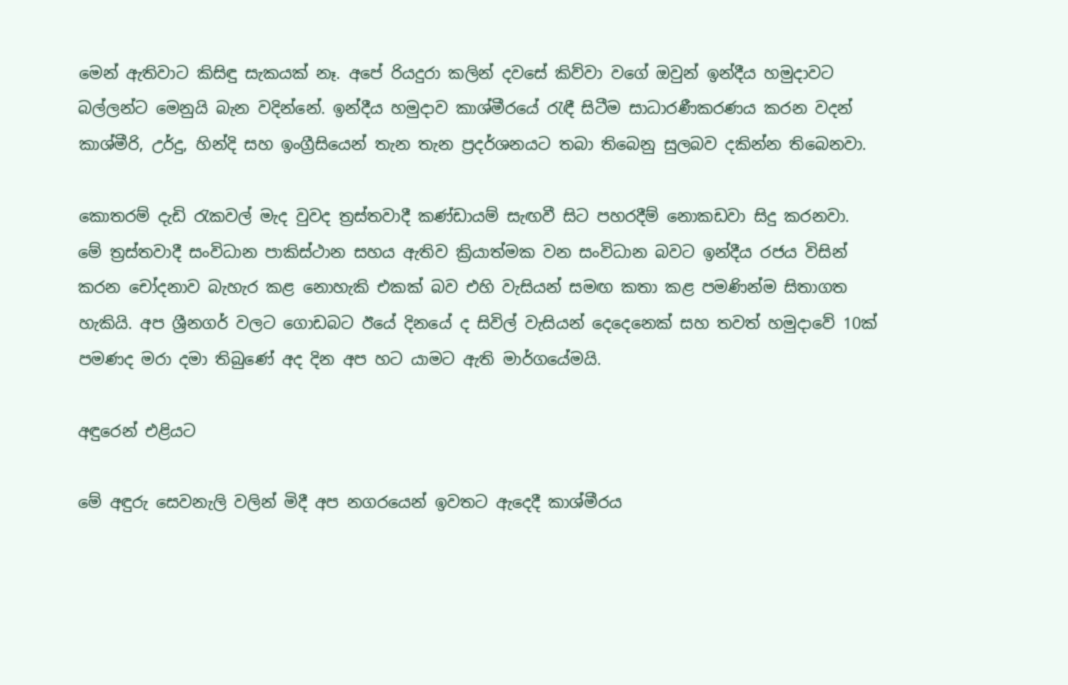මෙන් ඇතිවාට කිසිඳු සැකයක් නෑ. අපේ රියදුරා කලින් දවසේ කිව්වා වගේ ඔවුන් ඉන්දීය හමුදාවට බල්ලන්ට මෙනුයි බැන වදින්නේ. ඉන්දීය හමුදාව කාශ්මීරයේ රැඳී සිටීම සාධාරණීකරණය කරන වදන් කාශ්මීරි, උර්දු, හින්දි සහ ඉංග්‍රීසියෙන් තැන තැන ප්‍රදර්ශනයට තබා තිබෙනු සුලබව දකින්න තිබෙනවා.

කොතරම් දැඩි රැකවල් මැද වුවද ත්‍රස්තවාදී කණ්ඩායම් සැඟවී සිට පහරදීම් නොකඩවා සිදු කරනවා. මේ ත්‍රස්තවාදී සංවිධාන පාකිස්ථාන සහය ඇතිව ක්‍රියාත්මක වන සංවිධාන බවට ඉන්දීය රජය විසින් කරන චෝදනාව බැහැර කළ නොහැකි එකක් බව එහි වැසියන් සමඟ කතා කළ පමණින්ම සිතාගත හැකියි. අප ශ්‍රීනගර් වලට ගොඩබට ඊයේ දිනයේ ද සිවිල් වැසියන් දෙදෙනෙක් සහ තවත් හමුදාවේ 10ක් පමණද මරා දමා තිබුණේ අද දින අප හට යාමට ඇති මාර්ගයේමයි.

අඳුරෙන් එළියට

මේ අඳුරු සෙවනැලි වලින් මිදී අප නගරයෙන් ඉවතට ඇදෙදී කාශ්මීරය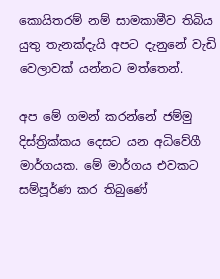කොයිතරම් නම් සාමකාමීව තිබිය යුතු තැනක්දැයි අපට දැනුනේ වැඩි වෙලාවක් යන්නට මත්තෙන්.

අප මේ ගමන් කරන්නේ ජම්මු දිස්ත්‍රික්කය දෙසට යන අධිවේගී මාර්ගයක. මේ මාර්ගය එවකට සම්පූර්ණ කර තිබුණේ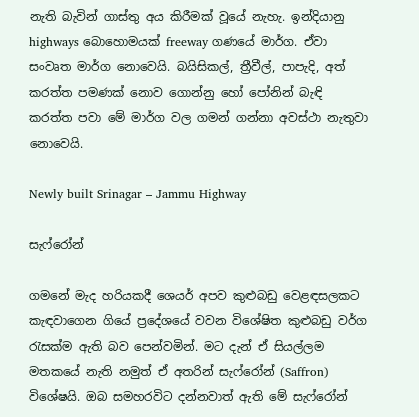නැති බැවින් ගාස්තු අය කිරීමක් වූයේ නැහැ. ඉන්දියානු highways බොහොමයක් freeway ගණයේ මාර්ග. ඒවා සංවෘත මාර්ග නොවෙයි. බයිසිකල්, ත්‍රීවීල්, පාපැදි, අත් කරත්ත පමණක් නොව ගොන්නු හෝ පෝනින් බැඳි කරත්ත පවා මේ මාර්ග වල ගමන් ගන්නා අවස්ථා නැතුවා නොවෙයි.

Newly built Srinagar – Jammu Highway

සැෆ්රෝන්

ගමනේ මැද හරියකදී ශෙයර් අපව කුළුබඩු වෙළඳසලකට කැඳවාගෙන ගියේ ප්‍රදේශයේ වවන විශේෂිත කුළුබඩු වර්ග රැසක්ම ඇති බව පෙන්වමින්. මට දැන් ඒ සියල්ලම මතකයේ නැති නමුත් ඒ අතරින් සැෆ්රෝන් (Saffron) විශේෂයි. ඔබ සමහරවිට දන්නවාත් ඇති මේ සැෆ්රෝන්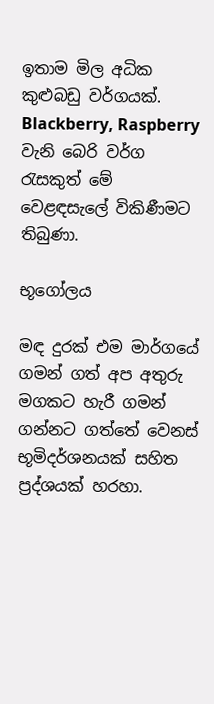ඉතාම මිල අධික කුළුබඩු වර්ගයක්. Blackberry, Raspberry වැනි බෙරි වර්ග රැසකුත් මේ වෙළඳසැලේ විකිණීමට තිබුණා.

භූගෝලය

මඳ දුරක් එම මාර්ගයේ ගමන් ගත් අප අතුරු මගකට හැරී ගමන් ගන්නට ගත්තේ වෙනස් භූමිදර්ශනයක් සහිත ප්‍රද්ශයක් හරහා.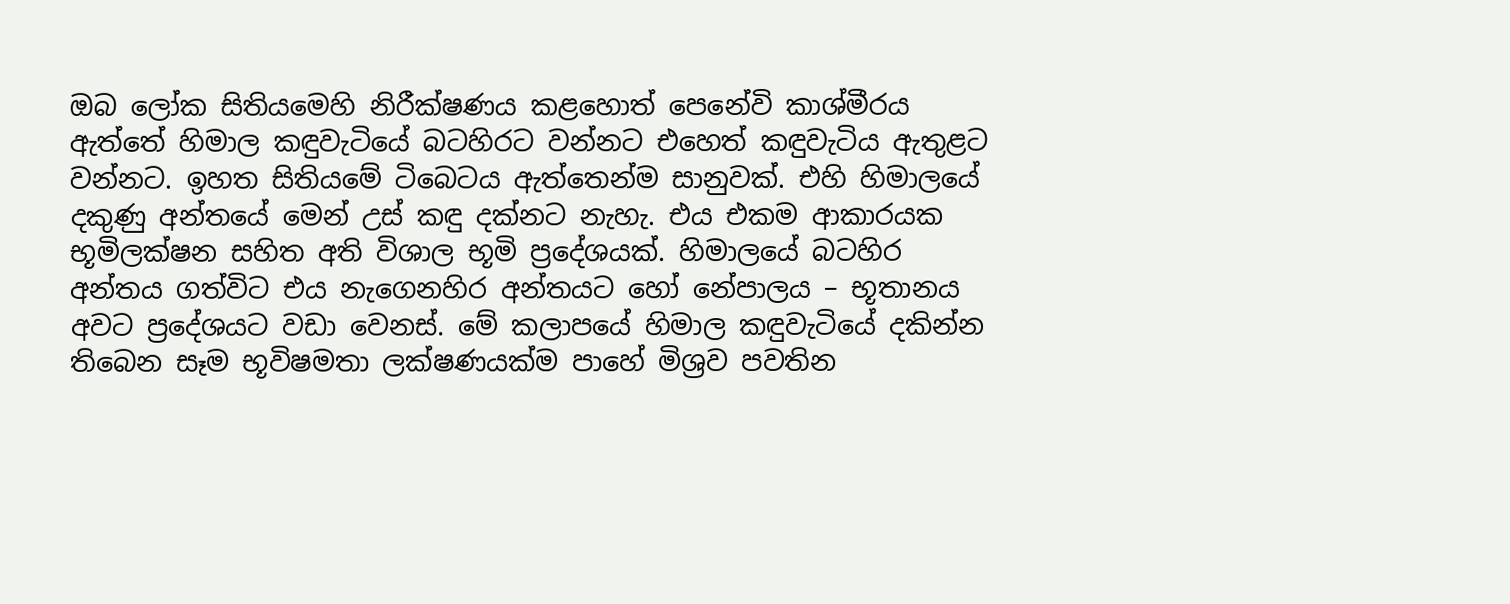ඔබ ලෝක සිතියමෙහි නිරීක්ෂණය කළහොත් පෙනේවි කාශ්මීරය ඇත්තේ හිමාල කඳුවැටියේ බටහිරට වන්නට එහෙත් කඳුවැටිය ඇතුළට වන්නට. ඉහත සිතියමේ ටිබෙටය ඇත්තෙන්ම සානුවක්. එහි හිමාලයේ දකුණු අන්තයේ මෙන් උස් කඳු දක්නට නැහැ. එය එකම ආකාරයක භූමිලක්ෂන සහිත අති විශාල භූමි ප්‍රදේශයක්. හිමාලයේ බටහිර අන්තය ගත්විට එය නැගෙනහිර අන්තයට හෝ නේපාලය – භූතානය අවට ප්‍රදේශයට වඩා වෙනස්. මේ කලාපයේ හිමාල කඳුවැටියේ දකින්න තිබෙන සෑම භූවිෂමතා ලක්ෂණයක්ම පාහේ මිශ්‍රව පවතින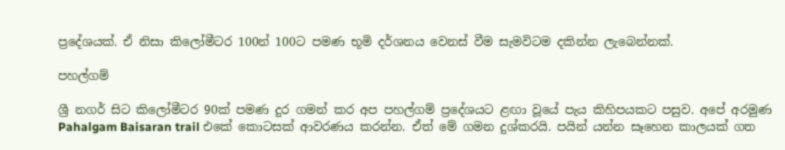ප්‍රදේශයක්. ඒ නිසා කිලෝමීටර 100න් 100ට පමණ භූමි දර්ශනය වෙනස් වීම සැමවිටම දකින්න ලැබෙන්නක්.

පහල්ගම්

ශ්‍රී නගර් සිට කිලෝමීටර 90ක් පමණ දුර ගමන් කර අප පහල්ගම් ප්‍රදේශයට ළඟා වූයේ පැය කිහිපයකට පසුව. අපේ අරමුණ Pahalgam Baisaran trail එකේ කොටසක් ආවරණය කරන්න. ඒත් මේ ගමන දුශ්කරයි. පයින් යන්න සෑහෙන කාලයක් ගත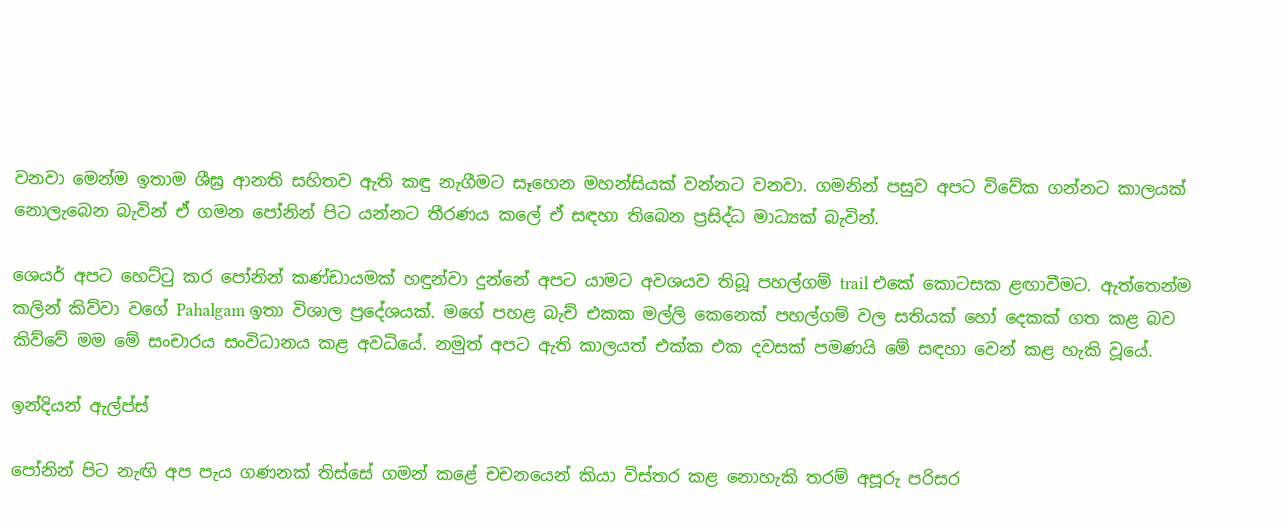වනවා මෙන්ම ඉතාම ශීඝ්‍ර ආනති සහිතව ඇති කඳු නැගීමට සෑහෙන මහන්සියක් වන්නට වනවා. ගමනින් පසුව අපට විවේක ගන්නට කාලයක් නොලැබෙන බැවින් ඒ ගමන පෝනින් පිට යන්නට තීරණය කලේ ඒ සඳහා තිබෙන ප්‍රසිද්ධ මාධ්‍යක් බැවින්.

ශෙයර් අපට හෙට්ටු කර පෝනින් කණ්ඩායමක් හඳුන්වා දුන්නේ අපට යාමට අවශයව තිබූ පහල්ගම් trail එකේ කොටසක ළඟාවීමට. ඇත්තෙන්ම කලින් කිව්වා වගේ Pahalgam ඉතා විශාල ප්‍රදේශයක්. මගේ පහළ බැච් එකක මල්ලි කෙනෙක් පහල්ගම් වල සතියක් හෝ දෙකක් ගත කළ බව කිව්වේ මම මේ සංචාරය සංවිධානය කළ අවධියේ. නමුත් අපට ඇති කාලයත් එක්ක එක දවසක් පමණයි මේ සඳහා වෙන් කළ හැකි වූයේ.

ඉන්දියන් ඇල්ප්ස්

පෝනින් පිට නැඟි අප පැය ගණනක් තිස්සේ ගමන් කළේ චචනයෙන් කියා විස්තර කළ නොහැකි තරම් අපූරු පරිසර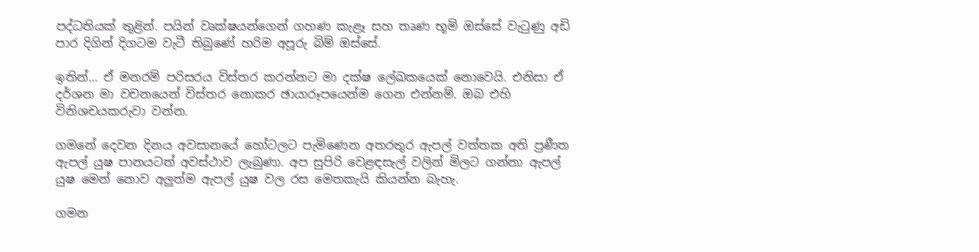පද්ධතියක් තුළින්. පයින් වෘක්ෂයන්ගෙන් ගහණ කැළෑ සහ තෘණ භූමි ඔස්සේ වැටුණු අඩි පාර දිගින් දිගටම වැටී තිබුණේ හරිම අපූරු බිම් ඔස්සේ.

ඉතින්… ඒ මනරම් පරිසරය විස්තර කරන්නට මා දක්ෂ ලේඛකයෙක් නොවෙයි. එනිසා ඒ දර්ශන මා වචනයෙන් විස්තර නොකර ඡායාරූපයෙන්ම ගෙන එන්නම්. ඔබ එහි විනිශචයකරුවා වන්න.

ගමනේ දෙවන දිනය අවසානයේ හෝටලට පැමිණෙන අතරතුර ඇපල් වත්තක අති ප්‍රණීත ඇපල් යුෂ පානයටත් අවස්ථාව ලැබුණා. අප සුපිරි වෙළඳසැල් වලින් මිලට ගන්නා ඇපල් යුෂ මෙන් නොව අලුත්ම ඇපල් යුෂ වල රස මෙතකැයි කියන්න බැහැ.

ගමන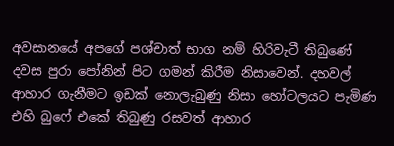අවසානයේ අපගේ පශ්චාත් භාග නම් හිරිවැටී තිබුණේ දවස පුරා පෝනින් පිට ගමන් කිරීම නිසාවෙන්. දහවල් ආහාර ගැනීමට ඉඩක් නොලැබුණු නිසා හෝටලයට පැමිණ එහි බුෆේ එකේ තිබුණු රසවත් ආහාර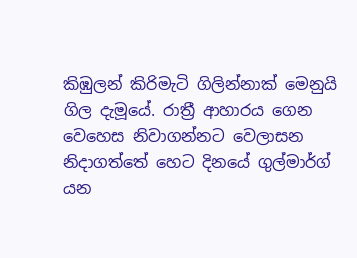කිඹුලන් කිරිමැටි ගිලින්නාක් මෙනුයි ගිල දැමූයේ. රාත්‍රී ආහාරය ගෙන වෙහෙස නිවාගන්නට වෙලාසන නිදාගත්තේ හෙට දිනයේ ගුල්මාර්ග් යන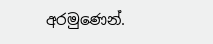අරමුණෙන්.